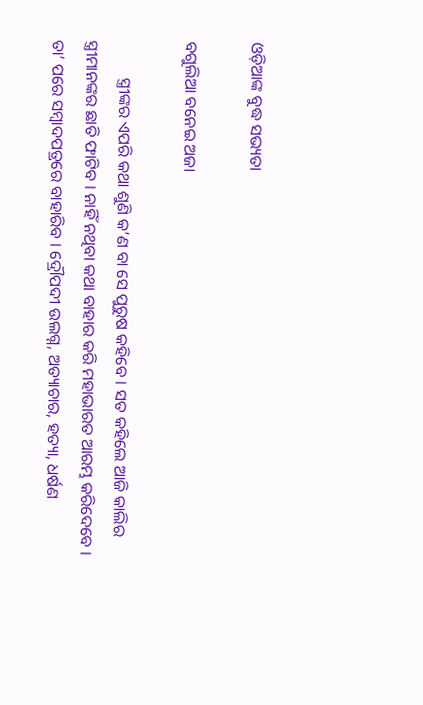ଓଡ଼ିଆଙ୍କ ବୁଦ୍ଧ ସଭ୍ୟତା

ବଗୁଲିଆ ବନେଇ ଅଜା

         ସ୍ତ୍ରୀଙ୍କର ଏପରି କଥା ଶୁଣି କ’ଣ ବା ସେ ପୁରୁଷ କହିବେ । ସତ କହିଲେ ଆଜି କାଲିର ସ୍ତ୍ରୀମାନଙ୍କର ଛାତି ଫାଟିବ । ନାହିଁ ନଥିବା କଥା ବାହାର କରି ମହାଭାରତ ଆରମ୍ଭ କରିଦେବେ । ତା’ ପରେ ସମ୍ବାଦପତ୍ରରେ ବାହାରିବ । ଦ୍ରୌପଦୀ ଉଲଗ୍ନ, ଅତ୍ୟାଚାର, ହତ୍ୟା, ଧର୍ଷଣ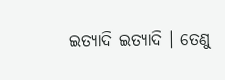ଇତ୍ୟାଦି ଇତ୍ୟାଦି । ତେଣୁ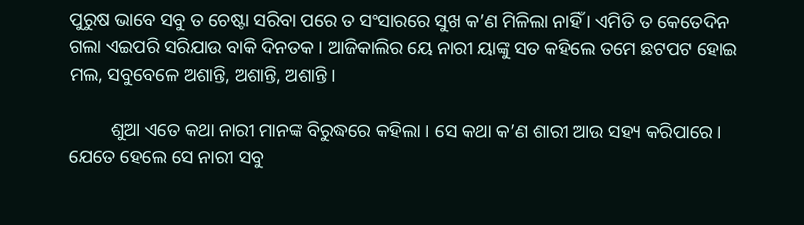ପୁରୁଷ ଭାବେ ସବୁ ତ ଚେଷ୍ଟା ସରିବା ପରେ ତ ସଂସାରରେ ସୁଖ କ’ଣ ମିଳିଲା ନାହିଁ । ଏମିତି ତ କେତେଦିନ ଗଲା ଏଇପରି ସରିଯାଉ ବାକି ଦିନତକ । ଆଜିକାଲିର ୟେ ନାରୀ ୟାଙ୍କୁ ସତ କହିଲେ ତମେ ଛଟପଟ ହୋଇ ମଲ, ସବୁବେଳେ ଅଶାନ୍ତି, ଅଶାନ୍ତି, ଅଶାନ୍ତି ।

         ଶୁଆ ଏତେ କଥା ନାରୀ ମାନଙ୍କ ବିରୁଦ୍ଧରେ କହିଲା । ସେ କଥା କ’ଣ ଶାରୀ ଆଉ ସହ୍ୟ କରିପାରେ । ଯେତେ ହେଲେ ସେ ନାରୀ ସବୁ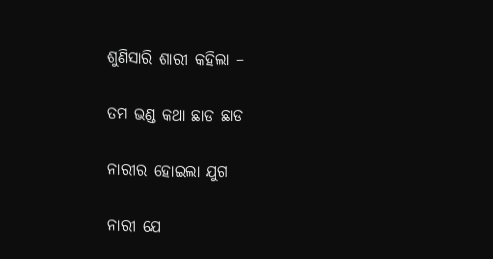ଶୁଣିସାରି ଶାରୀ କହିଲା –

ତମ ଭଣ୍ଡ କଥା ଛାଡ ଛାଡ

ନାରୀର ହୋଇଲା ଯୁଗ

ନାରୀ ଯେ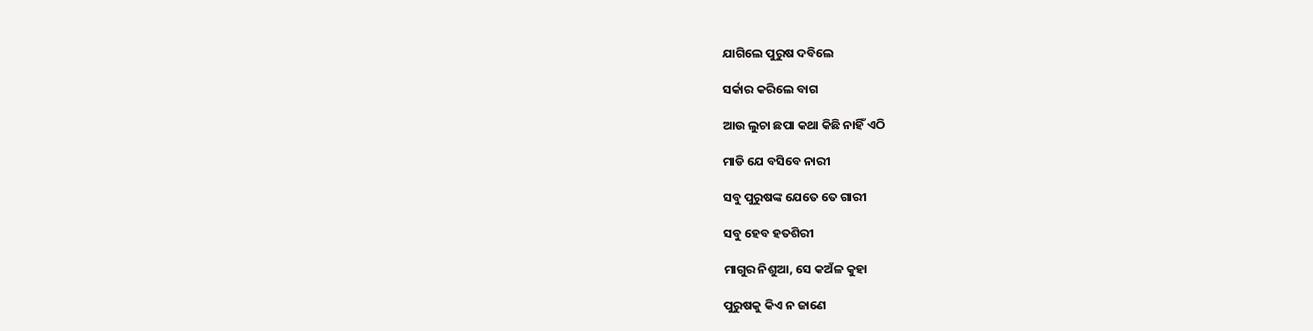ଯାଗିଲେ ପୁରୁଷ ଦବିଲେ

ସର୍କାର କରିଲେ ବାଗ

ଆଉ ଲୁଚା ଛପା କଥା କିଛି ନାହିଁ ଏଠି

ମାଡି ଯେ ବସିବେ ନାରୀ

ସବୁ ପୁରୁଷଙ୍କ ଯେତେ ତେ ଗାରୀ

ସବୁ ହେବ ହତଶିରୀ

ମାଗୁର ନିଶୁଆ, ସେ କଅଁଳ କୁହା

ପୁରୁଷକୁ କିଏ ନ ଜାଣେ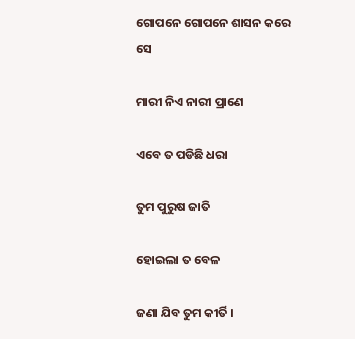ଗୋପନେ ଗୋପନେ ଶାସନ କରେ ସେ

ମାରୀ ନିଏ ନାରୀ ପ୍ରାଣେ

ଏବେ ତ ପଡିଛି ଧରା

ତୁମ ପୁରୁଷ ଜାତି

ହୋଇଲା ତ ବେଳ

ଜଣା ଯିବ ତୁମ କୀର୍ତି ।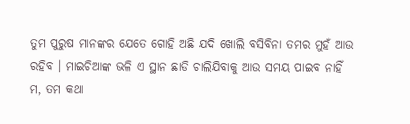ତୁମ ପୁରୁଷ ମାନଙ୍କର ଯେତେ ଗୋହି ଅଛି ଯଦି ଖୋଲି ବସିବିନା ତମର ମୁହଁ ଆଉ ରହିବ । ମାଇଚିଆଙ୍କ ଭଳି ଏ ସ୍ଥାନ ଛାଡି ଚାଲିଯିବାକୁ ଆଉ ସମୟ ପାଇବ ନାହିଁ ମ, ତମ କଥା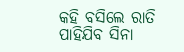କହି ବସିଲେ ରାତି ପାହିଯିବ ସିନା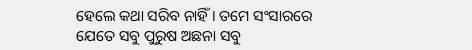ହେଲେ କଥା ସରିବ ନାହିଁ । ତମେ ସଂସାରରେ ଯେତେ ସବୁ ପୁରୁଷ ଅଛନା ସବୁ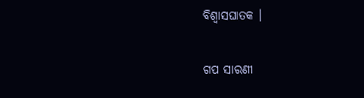ବିଶ୍ୱାସଘାତକ ।


ଗପ ସାରଣୀ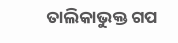ତାଲିକାଭୁକ୍ତ ଗପ